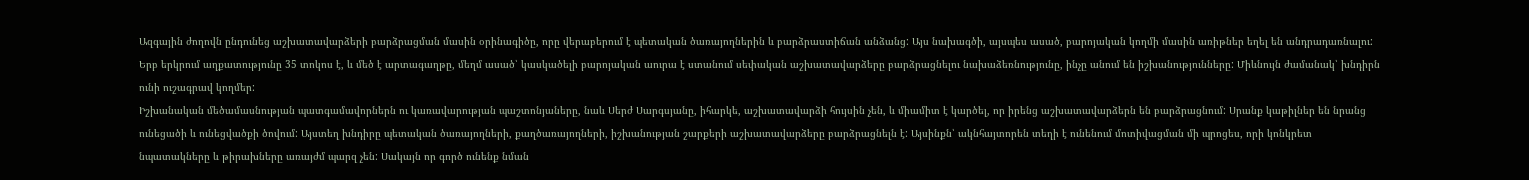Ազգային ժողովն ընդունեց աշխատավարձերի բարձրացման մասին օրինագիծը, որը վերաբերում է պետական ծառայողներին և բարձրաստիճան անձանց: Այս նախագծի, այսպես ասած, բարոյական կողմի մասին առիթներ եղել են անդրադառնալու: Երբ երկրում աղքատությունը 35 տոկոս է, և մեծ է արտագաղթը, մեղմ ասած՝ կասկածելի բարոյական աուրա է ստանում սեփական աշխատավարձերը բարձրացնելու նախաձեռնությունը, ինչը անում են իշխանությունները: Միևնույն ժամանակ՝ խնդիրն ունի ուշագրավ կողմեր:
Իշխանական մեծամասնության պատգամավորներն ու կառավարության պաշտոնյաները, նաև Սերժ Սարգսյանը, իհարկե, աշխատավարձի հույսին չեն, և միամիտ է կարծել, որ իրենց աշխատավարձերն են բարձրացնում: Սրանք կաթիլներ են նրանց ունեցածի և ունեցվածքի ծովում: Այստեղ խնդիրը պետական ծառայողների, քաղծառայողների, իշխանության շարքերի աշխատավարձերը բարձրացնելն է: Այսինքն՝ ակնհայտորեն տեղի է ունենում մոտիվացման մի պրոցես, որի կոնկրետ նպատակները և թիրախները առայժմ պարզ չեն: Սակայն որ գործ ունենք նման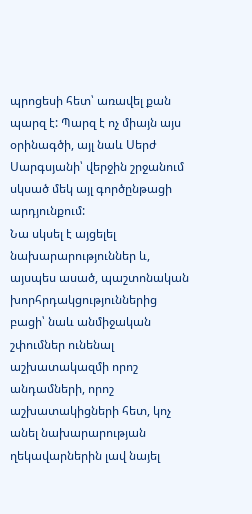պրոցեսի հետ՝ առավել քան պարզ է: Պարզ է ոչ միայն այս օրինագծի, այլ նաև Սերժ Սարգսյանի՝ վերջին շրջանում սկսած մեկ այլ գործընթացի արդյունքում:
Նա սկսել է այցելել նախարարություններ և, այսպես ասած, պաշտոնական խորհրդակցություններից բացի՝ նաև անմիջական շփումներ ունենալ աշխատակազմի որոշ անդամների, որոշ աշխատակիցների հետ, կոչ անել նախարարության ղեկավարներին լավ նայել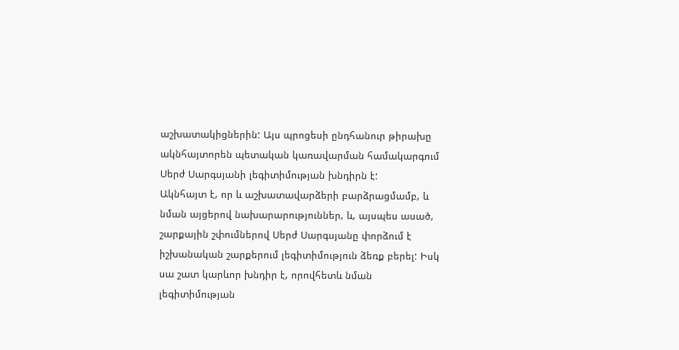աշխատակիցներին: Այս պրոցեսի ընդհանուր թիրախը ակնհայտորեն պետական կառավարման համակարգում Սերժ Սարգսյանի լեգիտիմության խնդիրն է:
Ակնհայտ է, որ և աշխատավարձերի բարձրացմամբ, և նման այցերով նախարարություններ, և, այսպես ասած, շարքային շփումներով Սերժ Սարգսյանը փորձում է իշխանական շարքերում լեգիտիմություն ձեռք բերել: Իսկ սա շատ կարևոր խնդիր է, որովհետև նման լեգիտիմության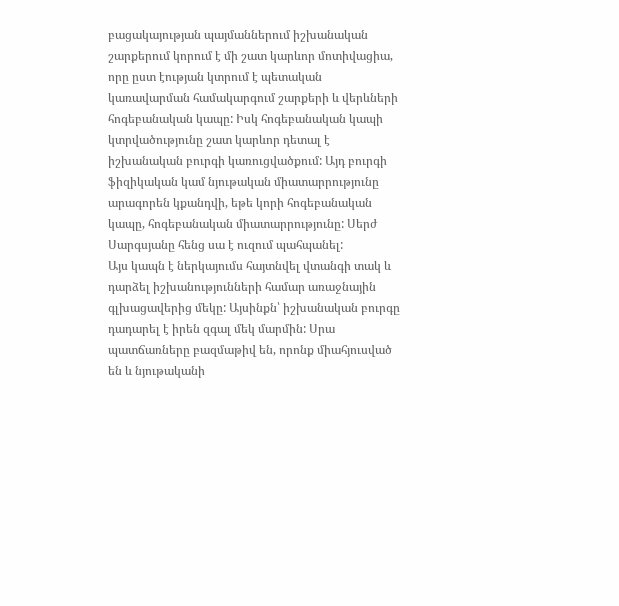բացակայության պայմաններում իշխանական շարքերում կորում է մի շատ կարևոր մոտիվացիա, որը ըստ էության կտրում է պետական կառավարման համակարգում շարքերի և վերևների հոգեբանական կապը: Իսկ հոգեբանական կապի կտրվածությունը շատ կարևոր դետալ է իշխանական բուրգի կառուցվածքում: Այդ բուրգի ֆիզիկական կամ նյութական միատարրությունը արագորեն կքանդվի, եթե կորի հոգեբանական կապը, հոգեբանական միատարրությունը: Սերժ Սարգսյանը հենց սա է ուզում պահպանել:
Այս կապն է ներկայումս հայտնվել վտանգի տակ և դարձել իշխանությունների համար առաջնային գլխացավերից մեկը: Այսինքն՝ իշխանական բուրգը դադարել է իրեն զգալ մեկ մարմին: Սրա պատճառները բազմաթիվ են, որոնք միահյուսված են և նյութականի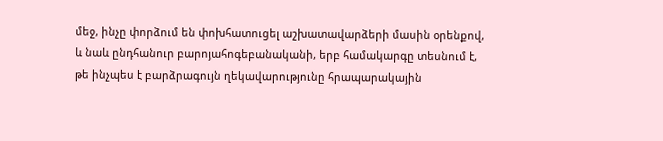մեջ, ինչը փորձում են փոխհատուցել աշխատավարձերի մասին օրենքով, և նաև ընդհանուր բարոյահոգեբանականի, երբ համակարգը տեսնում է, թե ինչպես է բարձրագույն ղեկավարությունը հրապարակային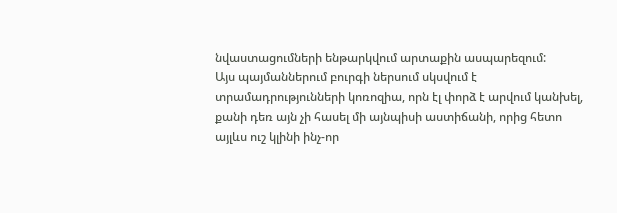նվաստացումների ենթարկվում արտաքին ասպարեզում:
Այս պայմաններում բուրգի ներսում սկսվում է տրամադրությունների կոռոզիա, որն էլ փորձ է արվում կանխել, քանի դեռ այն չի հասել մի այնպիսի աստիճանի, որից հետո այլևս ուշ կլինի ինչ-որ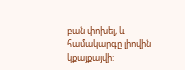բան փոխել, և համակարգը լիովին կքայքայվի: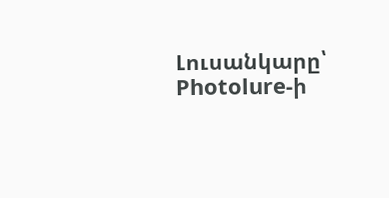Լուսանկարը՝ Photolure-ի